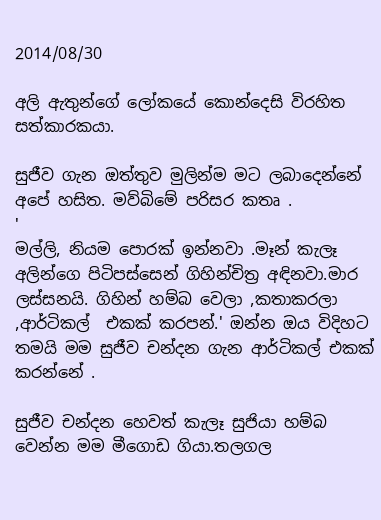2014/08/30

අලි ඇතුන්ගේ ලෝකයේ කොන්දෙසි විරහිත සත්කාරකයා.

සුජීව ගැන ඔත්තුව මුලින්ම මට ලබාදෙන්නේ අපේ හසිත. මව්බිමේ පරිසර කතෘ .
'
මල්ලි, නියම පොරක් ඉන්නවා .මෑන් කැලෑ අලින්ගෙ පිටිපස්සෙන් ගිහින්චිත්‍ර අඳිනවා.මාර ලස්සනයි. ගිහින් හම්බ වෙලා ,කතාකරලා ,ආර්ටිකල්  එකක් කරපන්.' ඔන්න ඔය විදිහට තමයි මම සුජීව චන්දන ගැන ආර්ටිකල් එකක් කරන්නේ .

සුජීව චන්දන හෙවත් කැලෑ සුජියා හම්බ වෙන්න මම මීගොඩ ගියා.තලගල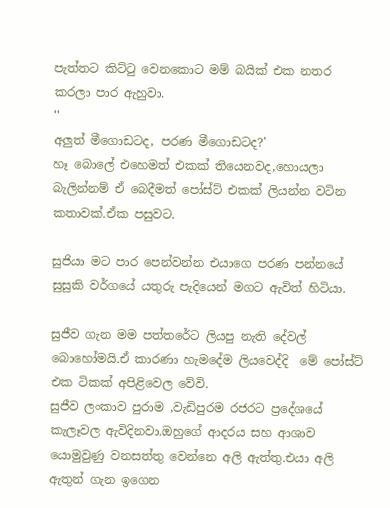පැත්තට කිට්ටු වෙනකොට මම් බයික් එක නතර කරලා පාර ඇහුවා.
''
අලුත් මීගොඩටද, පරණ මීගොඩටද?'
හෑ බොලේ එහෙමත් එකක් තියෙනවද,හොයලා බැලින්නම් ඒ බෙදීමත් පෝස්ට් එකක් ලියන්න වටින කතාවක්.ඒක පසුවට.

සුජියා මට පාර පෙන්වන්න එයාගෙ පරණ පන්නයේ සුසුකි වර්ගයේ යතුරු පැදියෙන් මගට ඇවිත් හිටියා.

සුජීව ගැන මම පත්තරේට ලියපු නැති දේවල් බොහෝමයි.ඒ කාරණා හැමදේම ලියවෙද්දි  මේ පෝස්ට් එක ටිකක් අපිළිවෙල වේවි.
සුජීව ලංකාව පුරාම ,වැඩිපුරම රජරට ප්‍රදේශයේ කැලෑවල ඇවිදිනවා.ඔහුගේ ආදරය සහ ආශාව යොමුවුණු වනසත්තු වෙන්නෙ අලි ඇත්තු.එයා අලි ඇතුන් ගැන ඉගෙන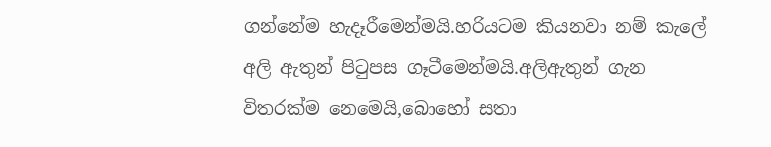ගන්නේම හැදෑරීමෙන්මයි.හරියටම කියනවා නම් කැලේ අලි ඇතුන් පිටුපස ගෑටීමෙන්මයි.අලිඇතුන් ගැන විතරක්ම නෙමෙයි,බොහෝ සතා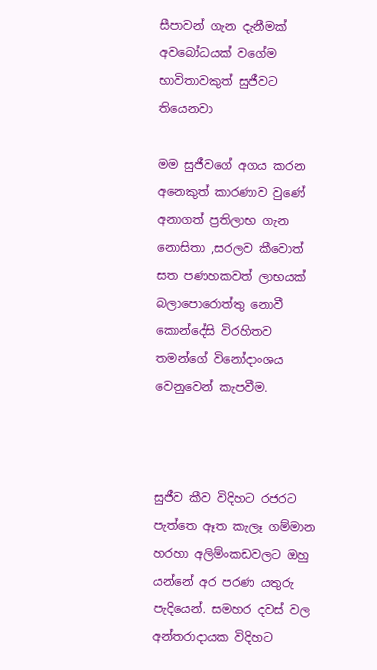සීපාවන් ගැන දැනීමක් අවබෝධයක් වගේම භාවිතාවකුත් සුජීවට තියෙනවා

මම සුජීවගේ අගය කරන අනෙකුත් කාරණාව වුණේ අනාගත් ප්‍රතිලාභ ගැන නොසිතා ,සරලව කීවොත් සත පණහකවත් ලාභයක් බලාපොරොත්තු නොවී කොන්දේසි විරහිතව තමන්ගේ විනෝදාංශය වෙනුවෙන් කැපවීම.



සුජීව කීව විදිහට රජරට පැත්තෙ ඈත කැලෑ ගම්මාන හරහා අලිම්ංකඩවලට ඔහු යන්නේ අර පරණ යතුරු පැදියෙන්. සමහර දවස් වල අන්තරාදායක විදිහට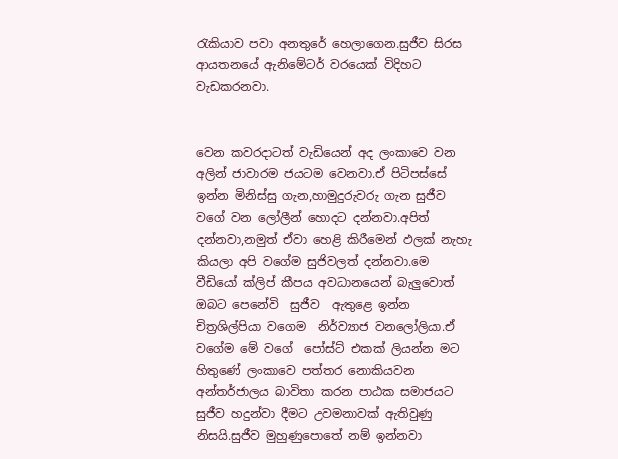රැකියාව පවා අනතුරේ හෙලාගෙන.සුජීව සිරස ආයතනයේ ඇනිමේටර් වරයෙක් විදිහට වැඩකරනවා.


වෙන කවරදාටත් වැඩියෙන් අද ලංකාවෙ වන අලින් ජාවාරම ජයටම වෙනවා.ඒ පිටිපස්සේ ඉන්න මිනිස්සු ගැන,හාමුදුරුවරු ගැන සුජීව වගේ වන ලෝලීන් හොදට දන්නවා.අපිත් දන්නවා,නමුත් ඒවා හෙළි කිරීමෙන් ඵලක් නැහැ කියලා අපි වගේම සුජිවලත් දන්නවා.මෙ වීඩියෝ ක්ලිප් කීපය අවධානයෙන් බැලුවොත් ඔබට පෙනේවි  සුජීව  ඇතුළෙ ඉන්න චිත්‍රශිල්පියා වගෙම  නිර්ව්‍යාජ වනලෝලියා.ඒ වගේම මේ වගේ  පෝස්ට් එකක් ලියන්න මට හිතුණේ ලංකාවෙ පත්තර නොකියවන අන්තර්ජාලය බාවිතා කරන පාඨක සමාජයට සුජීව හදුන්වා දීමට උවමනාවක් ඇතිවුණු නිසයි.සුජීව මුහුණුපොතේ නම් ඉන්නවා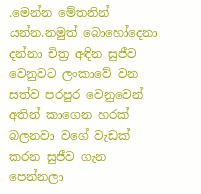.මෙන්න මේතනින් යන්න.නමුත් බොහෝදෙනා දන්නා චිත්‍ර අඳින සුජීව වෙනුවට ලංකාවේ වන සත්ව පරපුර වෙනුවෙන් අතින් කාගෙන හරක් බලනවා වගේ වැඩක් කරන සුජීව ගැන පෙන්නලා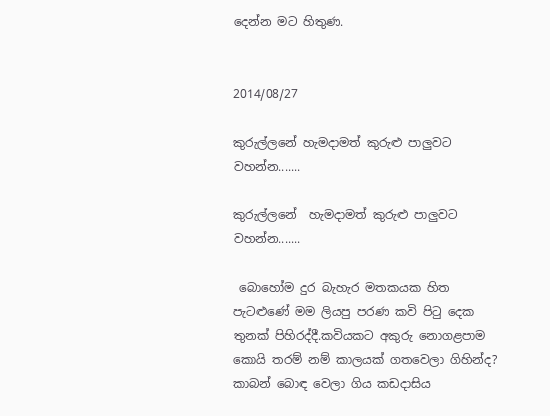දෙන්න මට හිතුණ.


2014/08/27

කුරුල්ලනේ හැමදාමත් කුරුළු පාලුවට වහන්න.......

කුරුල්ලනේ  හැමදාමත් කුරුළු පාලුවට වහන්න.......

 බොහෝම දුර බැහැර මතකයක හිත පැටළුණේ මම ලියපු පරණ කවි පිටු දෙක තුනක් පිහිරද්දී.කවියකට අකුරු නොගළපාම කොයි තරම් නම් කාලයක් ගතවෙලා ගිහින්ද?  කාබන් බොඳ වෙලා ගිය කඩදාසිය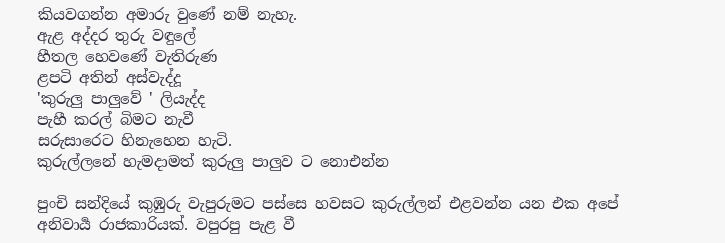කියවගන්න අමාරු වුණේ නම් නැහැ.
ඇළ අද්දර තුරු වඳුලේ
හීතල හෙවණේ වැතිරුණ
ළපටි අතින් අස්වැද්දූ
'කුරුලු පාලුවේ ' ලියැද්ද
පැහී කරල් බිමට නැවී
සරුසාරෙට හිනැහෙන හැටි.
කුරුල්ලනේ හැමදාමත් කුරුලු පාලුව ට නොඑන්න

පුංචි සන්දියේ කුඹුරු වැපුරුමට පස්සෙ හවසට කුරුල්ලන් එළවන්න යන එක අපේ අනිවාර්‍ය රාජකාරියක්. වපුරපු පැළ වී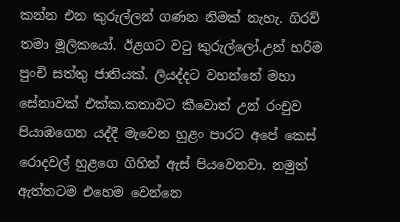කන්න එන කුරුල්ලන් ගණන නිමක් නැහැ. ගිරව් තමා මූලිකයෝ. ඊළගට වටු කුරුල්ලෝ.උන් හරිම පුංචි සත්තු ජාතියක්. ලියද්දට වහන්නේ මහා සේනාවක් එක්ක.කතාවට කීවොත් උන් රංචුව පියාඹගෙන යද්දී මැවෙන හුළං පාරට අපේ කෙස් රොදවල් හුළගෙ ගිහින් ඇස් පියවෙනවා. නමුත් ඇත්තටම එහෙම වෙන්නෙ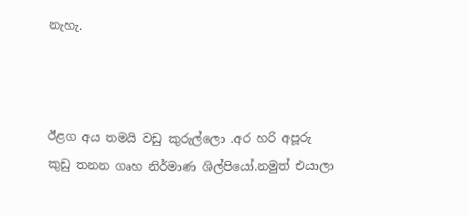නැහැ.



ඊළග අය තමයි වඩු කුරුල්ලො .අර හරි අපූරු කුඩු තනන ගෘහ නිර්මාණ ශිල්පියෝ.නමුත් එයාලා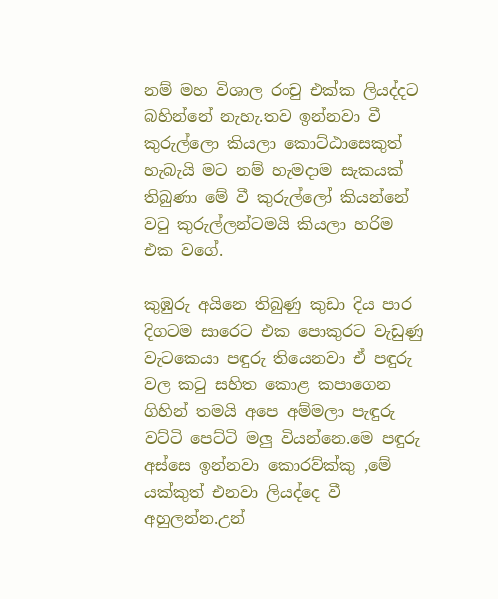නම් මහ විශාල රංචු එක්ක ලියද්දට බහින්නේ නැහැ.තව ඉන්නවා වී කුරුල්ලො කියලා කොට්ඨාසෙකුත් හැබැයි මට නම් හැමදාම සැකයක් තිබුණා මේ වී කුරුල්ලෝ කියන්නේ වටු කුරුල්ලන්ටමයි කියලා හරිම එක වගේ.

කුඹුරු අයිනෙ තිබුණු කුඩා දිය පාර දිගටම සාරෙට එක පොකුරට වැඩුණු වැටකෙයා පඳුරු තියෙනවා ඒ පඳුරු වල කටු සහිත කොළ කපාගෙන ගිහින් තමයි අපෙ අම්මලා පැඳුරු වට්ටි පෙට්ටි මලු වියන්නෙ.මෙ පඳුරු අස්සෙ ඉන්නවා කොරව්ක්කු ,මේ යක්කුත් එනවා ලියද්දෙ වී අහුලන්න.උන්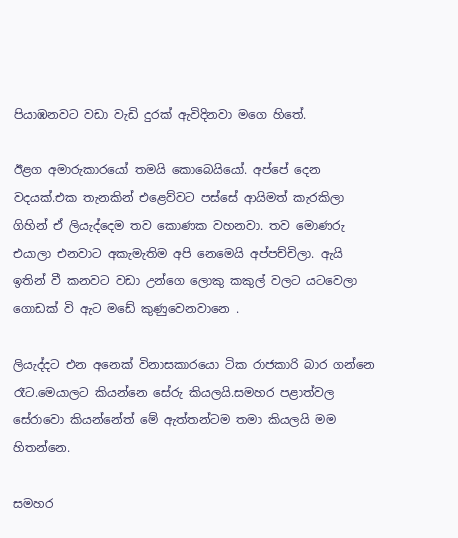පියාඹනවට වඩා වැඩි දුරක් ඇවිදිනවා මගෙ හිතේ.

ඊළග අමාරුකාරයෝ තමයි කොබෙයියෝ. අප්පේ දෙන වදයක්.එක තැනකින් එළෙව්වට පස්සේ ආයිමත් කැරකිලා ගිහින් ඒ ලියැද්දෙම තව කොණක වහනවා. තව මොණරු  එයාලා එනවාට අකැමැතිම අපි නෙමෙයි අප්පච්චිලා. ඇයි ඉතින් වී කනවට වඩා උන්ගෙ ලොකු කකුල් වලට යටවෙලා ගොඩක් වි ඇට මඩේ කුණුවෙනවානෙ .

ලියැද්දට එන අනෙක් විනාසකාරයො ටික රාජකාරි බාර ගන්නෙ රෑට.මෙයාලට කියන්නෙ සේරු කියලයි.සමහර පළාත්වල සේරාවො කියන්නේත් මේ ඇත්තන්ටම තමා කියලයි මම හිතන්නෙ.

සමහර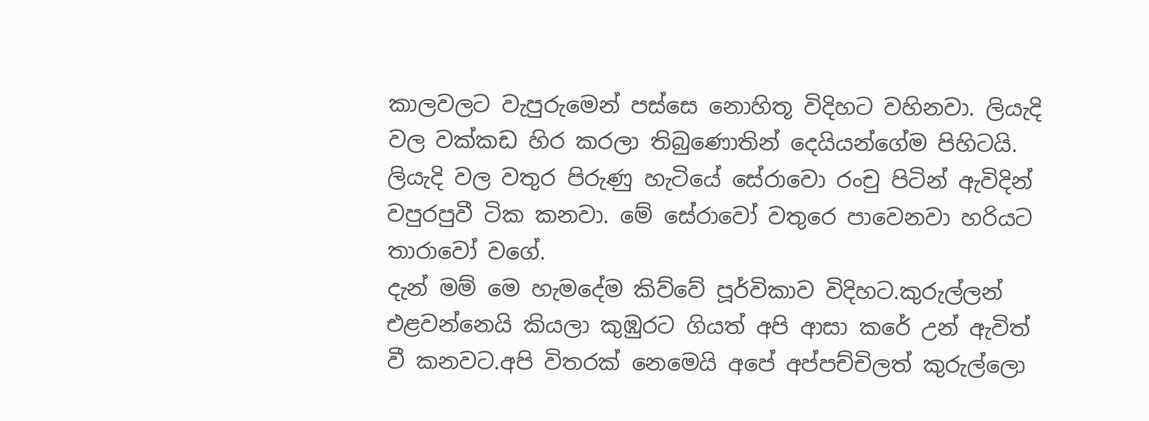කාලවලට වැපුරුමෙන් පස්සෙ නොහිතූ විදිහට වහිනවා. ලියැදි වල වක්කඩ හිර කරලා තිබුණොතින් දෙයියන්ගේම පිහිටයි. ලියැදි වල වතුර පිරුණු හැටියේ සේරාවො රංචු පිටින් ඇවිදින් වපුරපුවී ටික කනවා. මේ සේරාවෝ වතුරෙ පාවෙනවා හරියට තාරාවෝ වගේ.
දැන් මම් මෙ හැමදේම කිව්වේ පූර්විකාව විදිහට.කුරුල්ලන් එළවන්නෙයි කියලා කුඹුරට ගියත් අපි ආසා කරේ උන් ඇවිත් වී කනවට.අපි විතරක් නෙමෙයි අපේ අප්පච්චිලත් කුරුල්ලො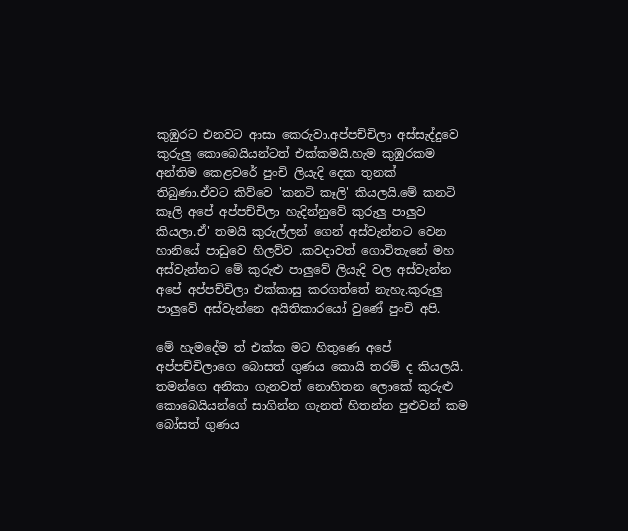කුඹුරට එනවට ආසා කෙරුවා.අප්පච්චිලා අස්සැද්දුවෙ කුරුලු කොබෙයියන්ටත් එක්කමයි.හැම කුඹුරකම අන්තිම කෙළවරේ පුංචි ලියැදි දෙක තුනක් තිබුණා.ඒවට කිව්වෙ 'කනටි කෑලි' කියලයි.මේ කනටි කෑලි අපේ අප්පච්චිලා හැදින්නුවේ කුරුලු පාලුව කියලා.ඒ' තමයි කුරුල්ලන් ගෙන් අස්වැන්නට වෙන හානියේ පාඩුවෙ හිලව්ව .කවදාවත් ගොවිතැනේ මහ අස්වැන්නට මේ කුරුළු පාලුවේ ලියැදි වල අස්වැන්න අපේ අප්පච්චිලා එක්කාසු කරගත්තේ නැහැ.කුරුලු පාලුවේ අස්වැන්නෙ අයිතිකාරයෝ වුණේ පුංචි අපි.

මේ හැමදේම ත් එක්ක මට හිතුණෙ අපේ අප්පච්චිලාගෙ බොසත් ගුණය කොයි තරම් ද කියලයි. තමන්ගෙ අනිකා ගැනවත් නොහිතන ලොකේ කුරුළු කොබෙයියන්ගේ සාගින්න ගැනත් හිතන්න පුළුවන් කම බෝසත් ගුණය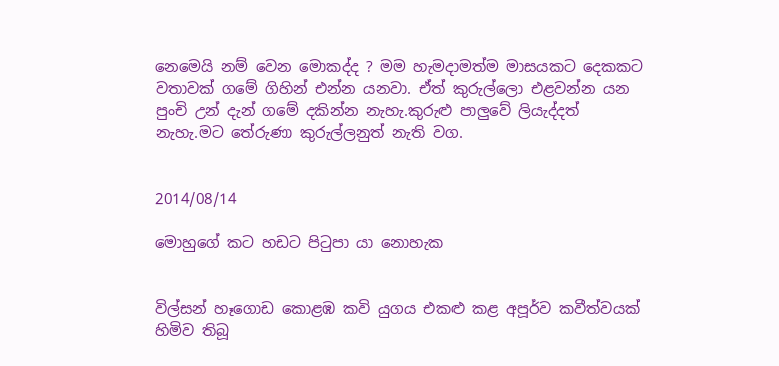නෙමෙයි නම් වෙන මොකද්ද ? මම හැමදාමත්ම මාසයකට දෙකකට වතාවක් ගමේ ගිහින් එන්න යනවා. ඒත් කුරුල්ලො එළවන්න යන පුංචි උන් දැන් ගමේ දකින්න නැහැ.කුරුළු පාලුවේ ලියැද්දත් නැහැ.මට තේරුණා කුරුල්ලනුත් නැති වග.


2014/08/14

මොහුගේ කට හඩට පිටුපා යා නොහැක


විල්සන් හෑගොඩ කොළඹ කවි යුගය එකළු කළ අපූර්ව කවීත්වයක් හිමිව තිබූ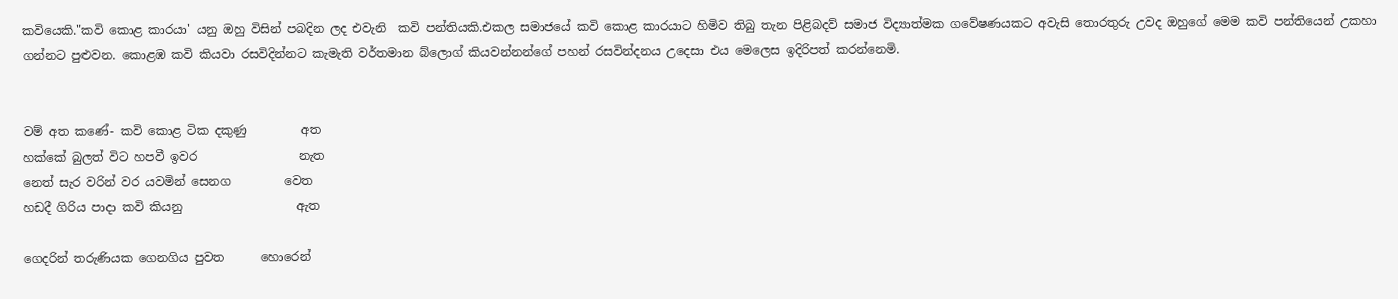කවියෙකි."කවි කොළ කාරයා' යනු ඔහු විසින් පබදින ලද එවැනි  කවි පන්තියකි.එකල සමාජයේ කවි කොළ කාරයාට හිමිව තිබු තැන පිළිබදව් සමාජ විද්‍යාත්මක ගවේෂණයකට අවැසි තොරතුරු උවද ඔහුගේ මෙම කවි පන්තියෙන් උකහා ගන්නට පුළුවන. කොළඹ කවි කියවා රසවිදින්නට කැමැති වර්තමාන බ්ලොග් කියවන්නන්ගේ පහන් රසවින්දනය උදෙසා එය මෙලෙස ඉදිරිපත් කරන්නෙමි.


වම් අත කණේ- කවි කොළ ටික දකුණු         අත
හක්කේ බුලත් විට හපවී ඉවර                 නැත
නෙත් සැර වරින් වර යවමින් සෙනග         වෙත
හඩදී ගිරිය පාදා කවි කියනු                   ඇත

ගෙදරින් තරුණියක ගෙනගිය පුවත      හොරෙන්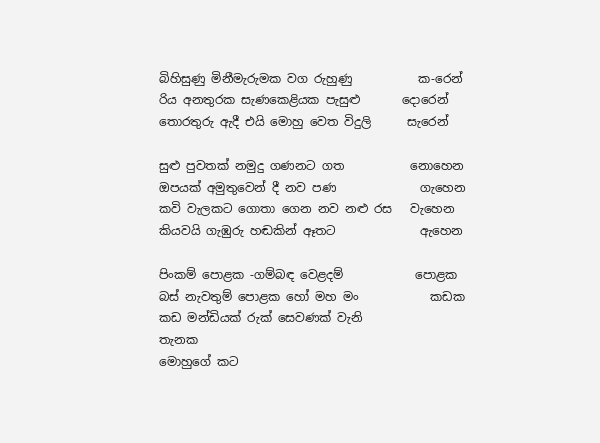බිහිසුණු මිනීමැරුමක වග රුහුණු           ක-රෙන්
රිය අනතුරක සැණකෙළියක පැසුළු       දොරෙන්
තොරතුරු ඇදී එයි මොහු වෙත විදුලි      සැරෙන්

සුළු පුවතක් නමුදු ගණනට ගත           නොහෙන
ඔපයක් අමුතුවෙන් දී නව පණ              ගැහෙන
කවි වැලකට ගොතා ගෙන නව නළු රස   වැහෙන
කියවයි ගැඹුරු හඬකින් ඈතට              ඇහෙන

පිංකම් පොළක -ගම්බඳ වෙළදම්            පොළක
බස් නැවතුම් පොළක හෝ මහ මං            කඩක
කඩ මන්ඩියක් රුක් සෙවණක් වැනි           තැනක
මොහුගේ කට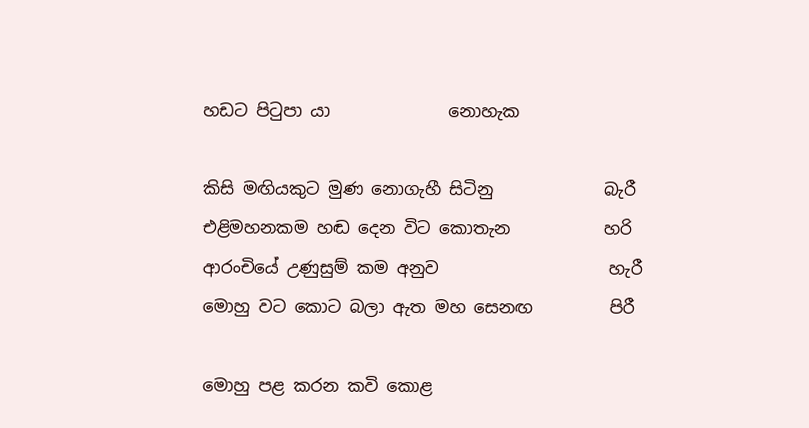හඩට පිටුපා යා              නොහැක

කිසි මඟියකුට මුණ නොගැහී සිටිනු             බැරී
එළිමහනකම හඬ දෙන විට කොතැන           හරි
ආරංචියේ උණුසුම් කම අනුව                    හැරී
මොහු වට කොට බලා ඇත මහ සෙනඟ         පිරී

මොහු පළ කරන කවි කොළ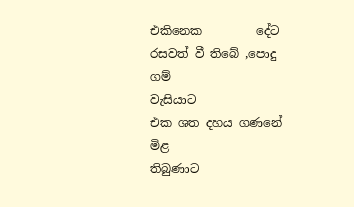එකිනෙක         දේට
රසවත් වී තිබේ ,පොදු     ගම්              වැසියාට
එක ශත දහය ගණනේ මිළ                 තිබුණාට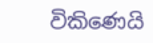විකිණෙයි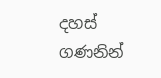දහස් ගණනින්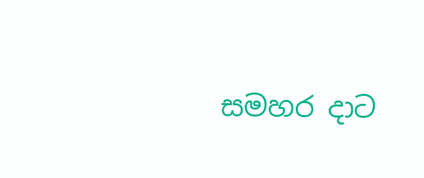සමහර දාට